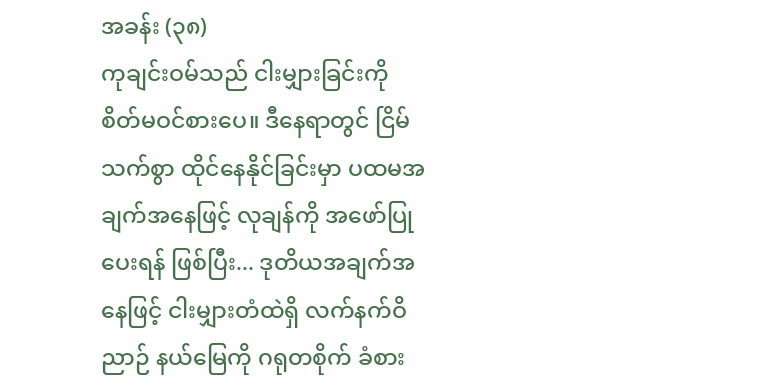အခန်း (၃၈)
ကုချင်းဝမ်သည် ငါးမျှားခြင်းကို စိတ်မဝင်စားပေ။ ဒီနေရာတွင် ငြိမ်သက်စွာ ထိုင်နေနိုင်ခြင်းမှာ ပထမအချက်အနေဖြင့် လုချန်ကို အဖော်ပြုပေးရန် ဖြစ်ပြီး... ဒုတိယအချက်အနေဖြင့် ငါးမျှားတံထဲရှိ လက်နက်ဝိညာဉ် နယ်မြေကို ဂရုတစိုက် ခံစား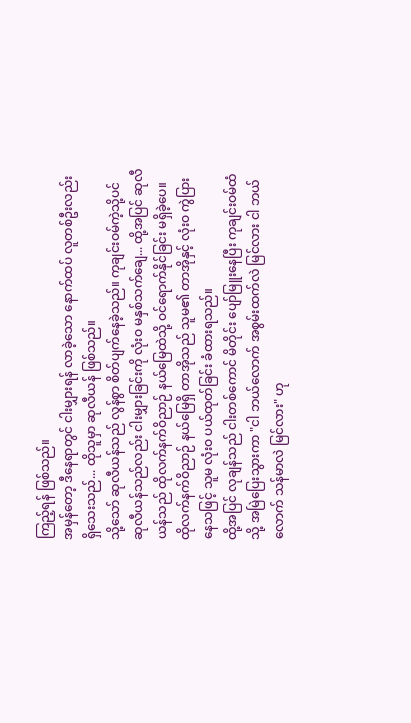ကြည့်ရန် ဖြစ်သည်။
အမှန်တော့ ဒီနေရာတွင် ငါးမျှားရန် လာခဲ့သော နောက်ထပ် လူတစ်ဦးလည်း ရှိသေးသည်... ထိုသူမှာ ဆုလီယန် ဖြစ်သည်။
သို့သော် ဆုလီယန်သည် လွန်စွာ စိတ်ပျက်နေခဲ့သည်။ ကုချင်းဝမ်ကဲ့သို့ပင် ဆုလီယန်သည်လည်း ငါးမျှားခြင်းကို လုံးဝ မနှစ်သက်ချေ... ထို့အပြင် ဆုလီယန်သည် ထိုလက်နက်ဝိညာဉ် နယ်မြေထဲသို့ ဝင်ရောက်နိုင်ခြင်း မရှိခဲ့ပေ။
ထိုလက်နက်ဝိညာဉ် နယ်မြေရှိ တာအိုသည် သူမ၏ တာအိုနှင့် လုံးဝ ကွဲပြားနေသဖြင့် သူမ လုံးဝ ပယ်ထုတ်ခြင်း ခံထားရသည်။
ထို့အပြင် လုချန်သည် ငါးတစ်ကောင် မိတိုင်း ပျော်မြူးနေပြီး ကုချင်းဝမ်ထံသို့ အမြဲပြေးသွားကာ "ငါ ဘယ်လောက် အစွမ်းထက်လဲ မြင်လား ငါ ဘယ်လောက် သန်မာလဲ မြင်လား" ဟု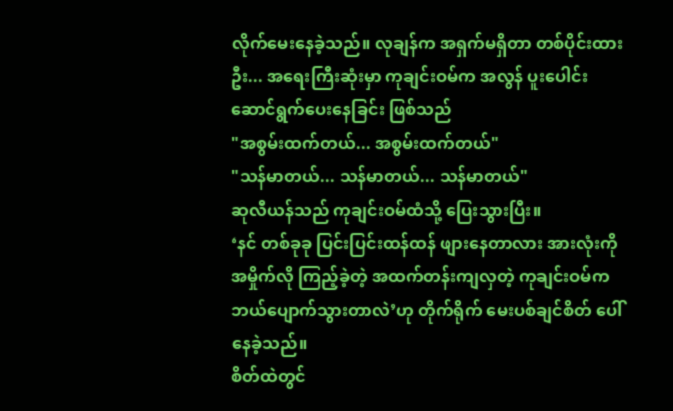လိုက်မေးနေခဲ့သည်။ လုချန်က အရှက်မရှိတာ တစ်ပိုင်းထားဦး... အရေးကြီးဆုံးမှာ ကုချင်းဝမ်က အလွန် ပူးပေါင်းဆောင်ရွက်ပေးနေခြင်း ဖြစ်သည်
"အစွမ်းထက်တယ်... အစွမ်းထက်တယ်"
"သန်မာတယ်... သန်မာတယ်... သန်မာတယ်"
ဆုလီယန်သည် ကုချင်းဝမ်ထံသို့ ပြေးသွားပြီး။
‘နင် တစ်ခုခု ပြင်းပြင်းထန်ထန် ဖျားနေတာလား အားလုံးကို အမှိုက်လို ကြည့်ခဲ့တဲ့ အထက်တန်းကျလှတဲ့ ကုချင်းဝမ်က ဘယ်ပျောက်သွားတာလဲ’ဟု တိုက်ရိုက် မေးပစ်ချင်စိတ် ပေါ်နေခဲ့သည်။
စိတ်ထဲတွင်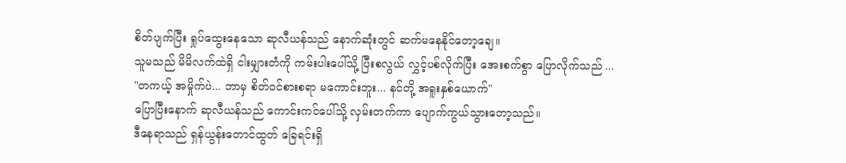စိတ်ပျက်ပြီး ရှုပ်ထွေးနေသော ဆုလီယန်သည် နောက်ဆုံးတွင် ဆက်မနေနိုင်တော့ချေ။
သူမသည် မိမိလက်ထဲရှိ ငါးမျှားတံကို ကမ်းပါးပေါ်သို့ ပြီးစလွယ် လွှင့်ပစ်လိုက်ပြီး အေးစက်စွာ ပြောလိုက်သည် ...
"တကယ့် အမှိုက်ပဲ... ဘာမှ စိတ်ဝင်စားစရာ မကောင်းဘူး... နင်တို့ အရူးနှစ်ယောက်"
ပြောပြီးနောက် ဆုလီယန်သည် ကောင်းကင်ပေါ်သို့ လှမ်းတက်ကာ ပျောက်ကွယ်သွားတော့သည်။
ဒီနေရာသည် ရှန်ယွန်းတောင်ထွတ် ခြေရင်းရှိ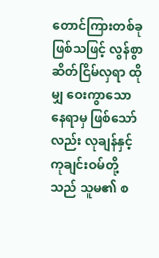တောင်ကြားတစ်ခု ဖြစ်သဖြင့် လွန်စွာ ဆိတ်ငြိမ်လှရာ ထိုမျှ ဝေးကွာသော နေရာမှ ဖြစ်သော်လည်း လုချန်နှင့် ကုချင်းဝမ်တို့သည် သူမ၏ စ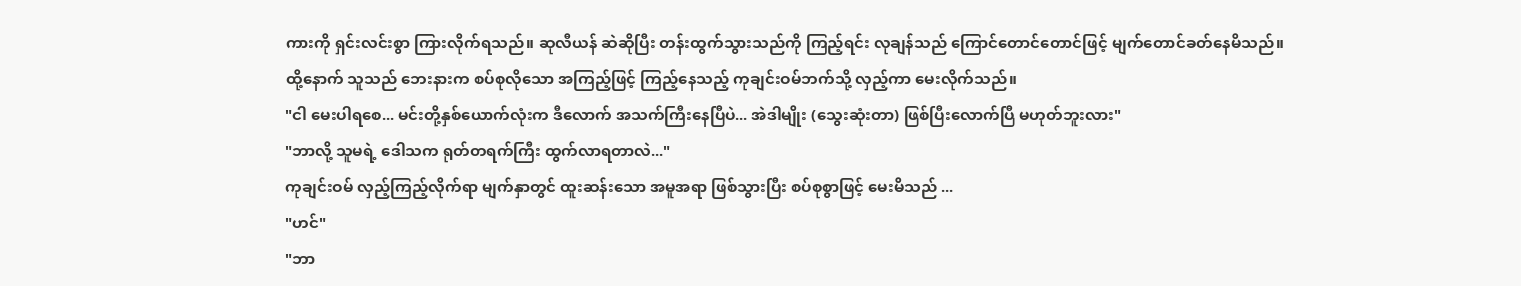ကားကို ရှင်းလင်းစွာ ကြားလိုက်ရသည်။ ဆုလီယန် ဆဲဆိုပြီး တန်းထွက်သွားသည်ကို ကြည့်ရင်း လုချန်သည် ကြောင်တောင်တောင်ဖြင့် မျက်တောင်ခတ်နေမိသည်။
ထို့နောက် သူသည် ဘေးနားက စပ်စုလိုသော အကြည့်ဖြင့် ကြည့်နေသည့် ကုချင်းဝမ်ဘက်သို့ လှည့်ကာ မေးလိုက်သည်။
"ငါ မေးပါရစေ... မင်းတို့နှစ်ယောက်လုံးက ဒီလောက် အသက်ကြီးနေပြီပဲ... အဲဒါမျိုး (သွေးဆုံးတာ) ဖြစ်ပြီးလောက်ပြီ မဟုတ်ဘူးလား"
"ဘာလို့ သူမရဲ့ ဒေါသက ရုတ်တရက်ကြီး ထွက်လာရတာလဲ..."
ကုချင်းဝမ် လှည့်ကြည့်လိုက်ရာ မျက်နှာတွင် ထူးဆန်းသော အမူအရာ ဖြစ်သွားပြီး စပ်စုစွာဖြင့် မေးမိသည် ...
"ဟင်"
"ဘာ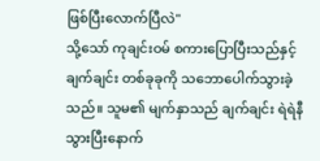ဖြစ်ပြီးလောက်ပြီလဲ"
သို့သော် ကုချင်းဝမ် စကားပြောပြီးသည်နှင့် ချက်ချင်း တစ်ခုခုကို သဘောပေါက်သွားခဲ့သည်။ သူမ၏ မျက်နှာသည် ချက်ချင်း ရဲရဲနီသွားပြီးနောက်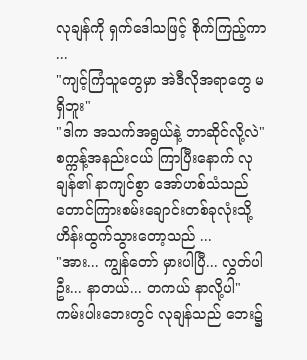လုချန်ကို ရှက်ဒေါသဖြင့် စိုက်ကြည့်ကာ ...
"ကျင့်ကြံသူတွေမှာ အဲဒီလိုအရာတွေ မရှိဘူး"
"ဒါက အသက်အရွယ်နဲ့ ဘာဆိုင်လို့လဲ"
စက္ကန့်အနည်းငယ် ကြာပြီးနောက် လုချန်၏ နာကျင်စွာ အော်ဟစ်သံသည် တောင်ကြားစမ်းချောင်းတစ်ခုလုံးသို့ ဟိန်းထွက်သွားတော့သည် ...
"အား... ကျွန်တော် မှားပါပြီ... လွှတ်ပါဦး... နာတယ်... တကယ် နာလို့ပါ"
ကမ်းပါးဘေးတွင် လုချန်သည် ဘေး၌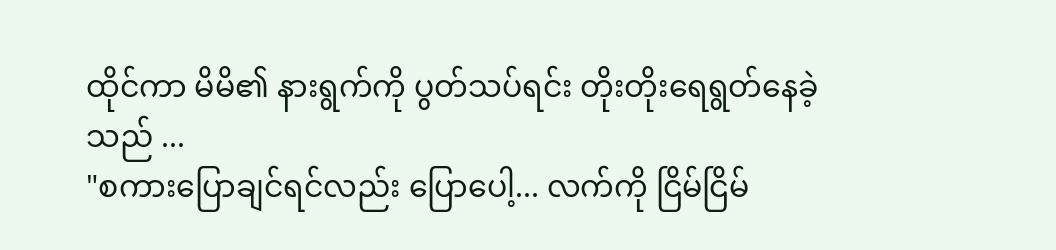ထိုင်ကာ မိမိ၏ နားရွက်ကို ပွတ်သပ်ရင်း တိုးတိုးရေရွတ်နေခဲ့သည် ...
"စကားပြောချင်ရင်လည်း ပြောပေါ့... လက်ကို ငြိမ်ငြိမ်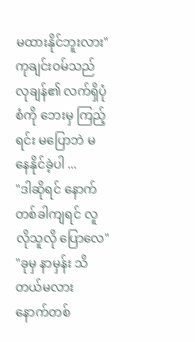မထားနိုင်ဘူးလား"
ကုချင်းဝမ်သည် လုချန်၏ လက်ရှိပုံစံကို ဘေးမှ ကြည့်ရင်း မပြောဘဲ မနေနိုင်ခဲ့ပါ ...
"ဒါဆိုရင် နောက်တစ်ခါကျရင် လူလိုသူလို ပြောလေ"
"ခုမှ နာမှန်း သိတယ်မလား နောက်တစ်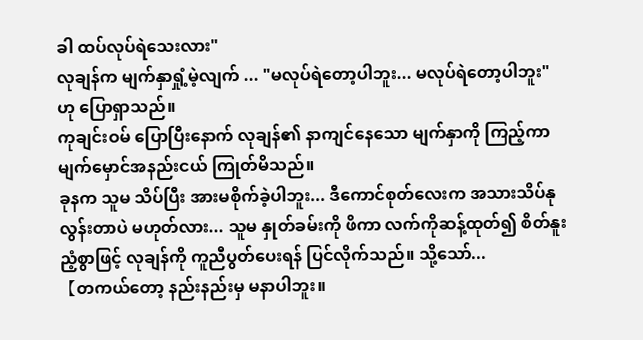ခါ ထပ်လုပ်ရဲသေးလား"
လုချန်က မျက်နှာရှုံ့မဲ့လျက် ... "မလုပ်ရဲတော့ပါဘူး... မလုပ်ရဲတော့ပါဘူး" ဟု ပြောရှာသည်။
ကုချင်းဝမ် ပြောပြီးနောက် လုချန်၏ နာကျင်နေသော မျက်နှာကို ကြည့်ကာ မျက်မှောင်အနည်းငယ် ကြုတ်မိသည်။
ခုနက သူမ သိပ်ပြီး အားမစိုက်ခဲ့ပါဘူး... ဒီကောင်စုတ်လေးက အသားသိပ်နုလွန်းတာပဲ မဟုတ်လား... သူမ နှုတ်ခမ်းကို ဖိကာ လက်ကိုဆန့်ထုတ်၍ စိတ်နူးညံ့စွာဖြင့် လုချန်ကို ကူညီပွတ်ပေးရန် ပြင်လိုက်သည်။ သို့သော်...
【တကယ်တော့ နည်းနည်းမှ မနာပါဘူး။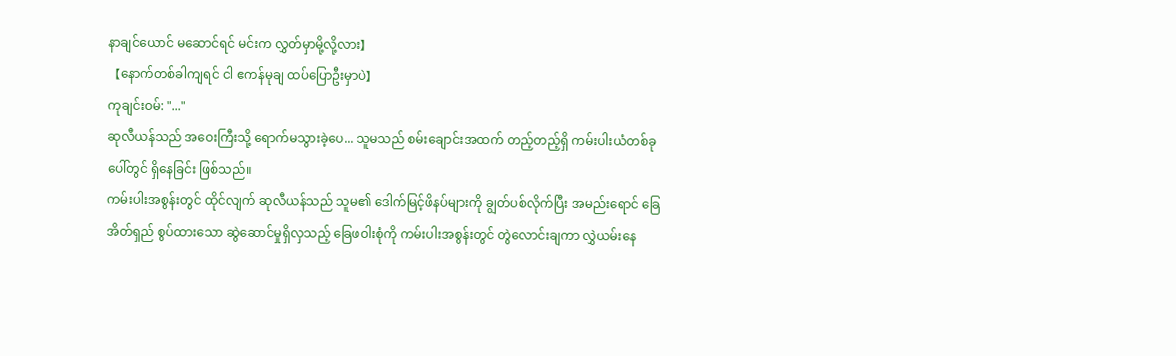နာချင်ယောင် မဆောင်ရင် မင်းက လွှတ်မှာမို့လို့လား】
【နောက်တစ်ခါကျရင် ငါ ဧကန်မုချ ထပ်ပြောဦးမှာပဲ】
ကုချင်းဝမ်: "..."
ဆုလီယန်သည် အဝေးကြီးသို့ ရောက်မသွားခဲ့ပေ... သူမသည် စမ်းချောင်းအထက် တည့်တည့်ရှိ ကမ်းပါးယံတစ်ခုပေါ်တွင် ရှိနေခြင်း ဖြစ်သည်။
ကမ်းပါးအစွန်းတွင် ထိုင်လျက် ဆုလီယန်သည် သူမ၏ ဒေါက်မြင့်ဖိနပ်များကို ချွတ်ပစ်လိုက်ပြီး အမည်းရောင် ခြေအိတ်ရှည် စွပ်ထားသော ဆွဲဆောင်မှုရှိလှသည့် ခြေဖဝါးစုံကို ကမ်းပါးအစွန်းတွင် တွဲလောင်းချကာ လွှဲယမ်းနေ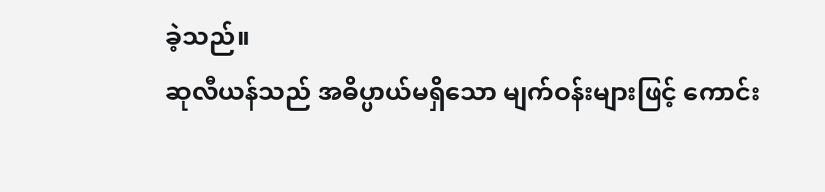ခဲ့သည်။
ဆုလီယန်သည် အဓိပ္ပာယ်မရှိသော မျက်ဝန်းများဖြင့် ကောင်း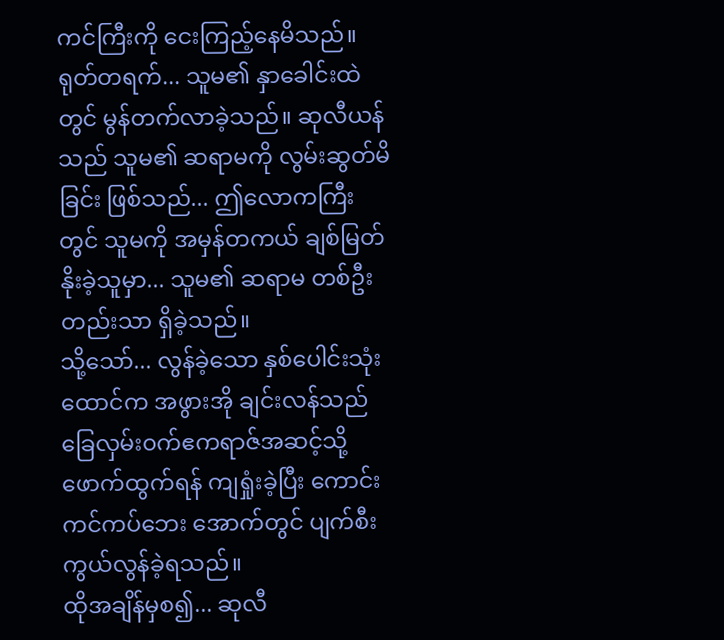ကင်ကြီးကို ငေးကြည့်နေမိသည်။
ရုတ်တရက်... သူမ၏ နှာခေါင်းထဲတွင် မွန်တက်လာခဲ့သည်။ ဆုလီယန်သည် သူမ၏ ဆရာမကို လွမ်းဆွတ်မိခြင်း ဖြစ်သည်... ဤလောကကြီးတွင် သူမကို အမှန်တကယ် ချစ်မြတ်နိုးခဲ့သူမှာ... သူမ၏ ဆရာမ တစ်ဦးတည်းသာ ရှိခဲ့သည်။
သို့သော်... လွန်ခဲ့သော နှစ်ပေါင်းသုံးထောင်က အဖွားအို ချင်းလန်သည် ခြေလှမ်း၀က်ဧကရာဇ်အဆင့်သို့ ဖောက်ထွက်ရန် ကျရှုံးခဲ့ပြီး ကောင်းကင်ကပ်ဘေး အောက်တွင် ပျက်စီးကွယ်လွန်ခဲ့ရသည်။
ထိုအချိန်မှစ၍... ဆုလီ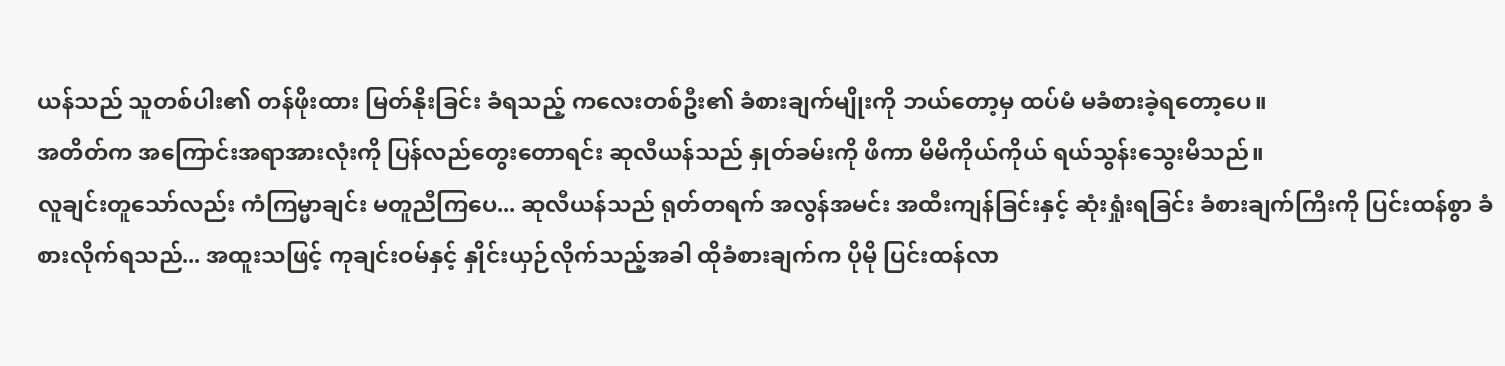ယန်သည် သူတစ်ပါး၏ တန်ဖိုးထား မြတ်နိုးခြင်း ခံရသည့် ကလေးတစ်ဦး၏ ခံစားချက်မျိုးကို ဘယ်တော့မှ ထပ်မံ မခံစားခဲ့ရတော့ပေ။
အတိတ်က အကြောင်းအရာအားလုံးကို ပြန်လည်တွေးတောရင်း ဆုလီယန်သည် နှုတ်ခမ်းကို ဖိကာ မိမိကိုယ်ကိုယ် ရယ်သွန်းသွေးမိသည်။
လူချင်းတူသော်လည်း ကံကြမ္မာချင်း မတူညီကြပေ... ဆုလီယန်သည် ရုတ်တရက် အလွန်အမင်း အထီးကျန်ခြင်းနှင့် ဆုံးရှုံးရခြင်း ခံစားချက်ကြီးကို ပြင်းထန်စွာ ခံစားလိုက်ရသည်... အထူးသဖြင့် ကုချင်းဝမ်နှင့် နှိုင်းယှဉ်လိုက်သည့်အခါ ထိုခံစားချက်က ပိုမို ပြင်းထန်လာ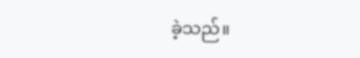ခဲ့သည်။